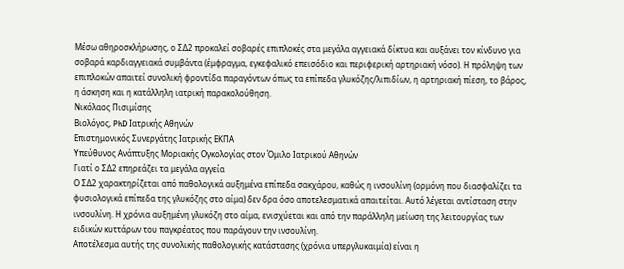Μέσω αθηροσκλήρωσης, ο ΣΔ2 προκαλεί σοβαρές επιπλοκές στα μεγάλα αγγειακά δίκτυα και αυξάνει τον κίνδυνο για σοβαρά καρδιαγγειακά συμβάντα (έμφραγμα, εγκεφαλικό επεισόδιο και περιφερική αρτηριακή νόσο). Η πρόληψη των επιπλοκών απαιτεί συνολική φροντίδα παραγόντων όπως τα επίπεδα γλυκόζης/λιπιδίων, η αρτηριακή πίεση, το βάρος, η άσκηση και η κατάλληλη ιατρική παρακολούθηση.
Νικόλαος Πισιμίσης
Βιολόγος, PhD Ιατρικής Αθηνών
Επιστημονικός Συνεργάτης Ιατρικής ΕΚΠΑ
Υπεύθυνος Ανάπτυξης Μοριακής Ογκολογίας στον Όμιλο Ιατρικού Αθηνών
Γιατί ο ΣΔ2 επηρεάζει τα μεγάλα αγγεία
Ο ΣΔ2 χαρακτηρίζεται από παθολογικά αυξημένα επίπεδα σακχάρου, καθώς η ινσουλίνη (ορμόνη που διασφαλίζει τα φυσιολογικά επίπεδα της γλυκόζης στο αίμα) δεν δρα όσο αποτελεσματικά απαιτείται. Αυτό λέγεται αντίσταση στην ινσουλίνη. Η χρόνια αυξημένη γλυκόζη στο αίμα, ενισχύεται και από την παράλληλη μείωση της λειτουργίας των ειδικών κυττάρων του παγκρέατος που παράγουν την ινσουλίνη.
Αποτέλεσμα αυτής της συνολικής παθολογικής κατάστασης (χρόνια υπεργλυκαιμία) είναι η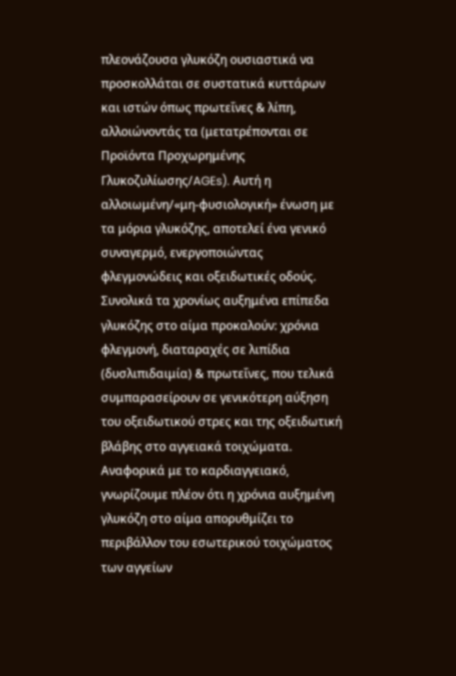πλεονάζουσα γλυκόζη ουσιαστικά να προσκολλάται σε συστατικά κυττάρων και ιστών όπως πρωτεΐνες & λίπη, αλλοιώνοντάς τα (μετατρέπονται σε Προϊόντα Προχωρημένης Γλυκοζυλίωσης/AGEs). Αυτή η αλλοιωμένη/«μη-φυσιολογική» ένωση με τα μόρια γλυκόζης, αποτελεί ένα γενικό συναγερμό, ενεργοποιώντας φλεγμονώδεις και οξειδωτικές οδούς. Συνολικά τα χρονίως αυξημένα επίπεδα γλυκόζης στο αίμα προκαλούν: χρόνια φλεγμονή, διαταραχές σε λιπίδια (δυσλιπιδαιμία) & πρωτεΐνες, που τελικά συμπαρασείρουν σε γενικότερη αύξηση του οξειδωτικού στρες και της οξειδωτική βλάβης στο αγγειακά τοιχώματα.
Αναφορικά με το καρδιαγγειακό, γνωρίζουμε πλέον ότι η χρόνια αυξημένη γλυκόζη στο αίμα απορυθμίζει το περιβάλλον του εσωτερικού τοιχώματος των αγγείων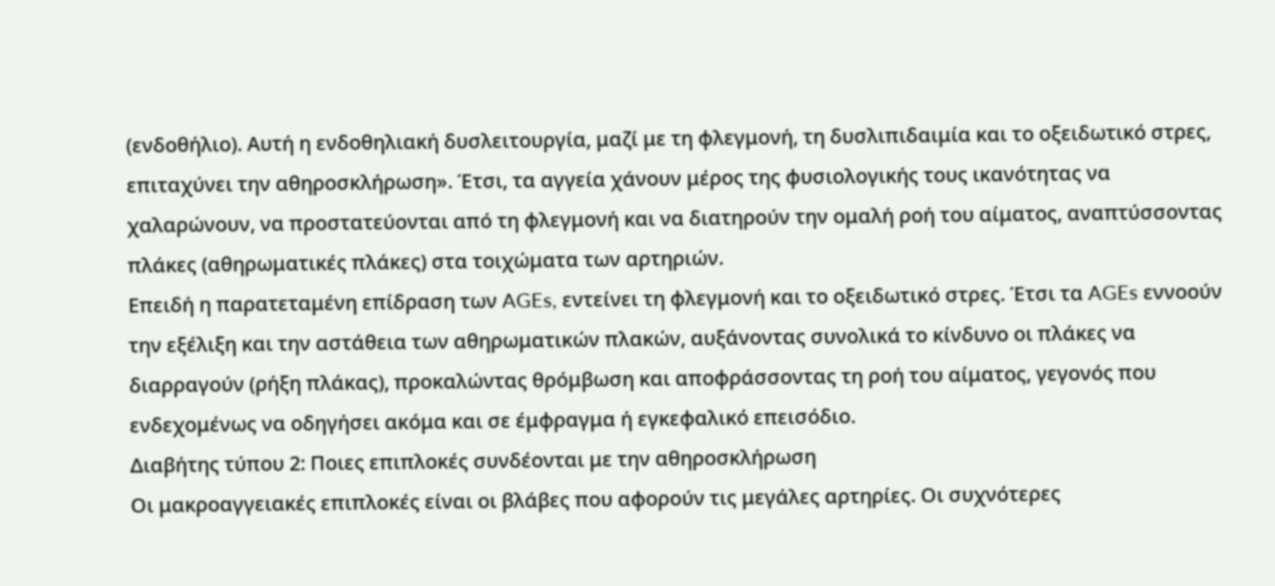(ενδοθήλιο). Αυτή η ενδοθηλιακή δυσλειτουργία, μαζί με τη φλεγμονή, τη δυσλιπιδαιμία και το οξειδωτικό στρες, επιταχύνει την αθηροσκλήρωση». Έτσι, τα αγγεία χάνουν μέρος της φυσιολογικής τους ικανότητας να χαλαρώνουν, να προστατεύονται από τη φλεγμονή και να διατηρούν την ομαλή ροή του αίματος, αναπτύσσοντας πλάκες (αθηρωματικές πλάκες) στα τοιχώματα των αρτηριών.
Επειδή η παρατεταμένη επίδραση των AGEs, εντείνει τη φλεγμονή και το οξειδωτικό στρες. Έτσι τα AGEs εννοούν την εξέλιξη και την αστάθεια των αθηρωματικών πλακών, αυξάνοντας συνολικά το κίνδυνο οι πλάκες να διαρραγούν (ρήξη πλάκας), προκαλώντας θρόμβωση και αποφράσσοντας τη ροή του αίματος, γεγονός που ενδεχομένως να οδηγήσει ακόμα και σε έμφραγμα ή εγκεφαλικό επεισόδιο.
Διαβήτης τύπου 2: Ποιες επιπλοκές συνδέονται με την αθηροσκλήρωση
Οι μακροαγγειακές επιπλοκές είναι οι βλάβες που αφορούν τις μεγάλες αρτηρίες. Οι συχνότερες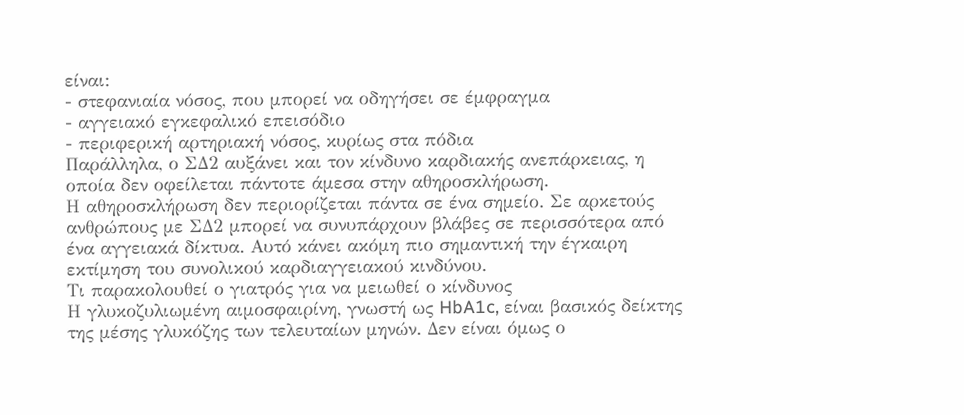είναι:
- στεφανιαία νόσος, που μπορεί να οδηγήσει σε έμφραγμα
- αγγειακό εγκεφαλικό επεισόδιο
- περιφερική αρτηριακή νόσος, κυρίως στα πόδια
Παράλληλα, ο ΣΔ2 αυξάνει και τον κίνδυνο καρδιακής ανεπάρκειας, η οποία δεν οφείλεται πάντοτε άμεσα στην αθηροσκλήρωση.
Η αθηροσκλήρωση δεν περιορίζεται πάντα σε ένα σημείο. Σε αρκετούς ανθρώπους με ΣΔ2 μπορεί να συνυπάρχουν βλάβες σε περισσότερα από ένα αγγειακά δίκτυα. Αυτό κάνει ακόμη πιο σημαντική την έγκαιρη εκτίμηση του συνολικού καρδιαγγειακού κινδύνου.
Τι παρακολουθεί ο γιατρός για να μειωθεί ο κίνδυνος
Η γλυκοζυλιωμένη αιμοσφαιρίνη, γνωστή ως HbA1c, είναι βασικός δείκτης της μέσης γλυκόζης των τελευταίων μηνών. Δεν είναι όμως ο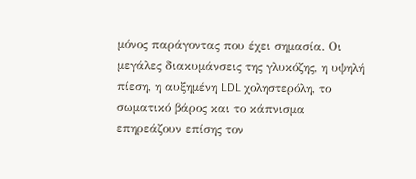μόνος παράγοντας που έχει σημασία. Οι μεγάλες διακυμάνσεις της γλυκόζης, η υψηλή πίεση, η αυξημένη LDL χοληστερόλη, το σωματικό βάρος και το κάπνισμα επηρεάζουν επίσης τον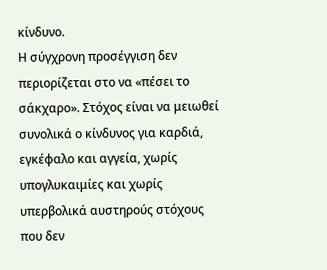κίνδυνο.
Η σύγχρονη προσέγγιση δεν περιορίζεται στο να «πέσει το σάκχαρο». Στόχος είναι να μειωθεί συνολικά ο κίνδυνος για καρδιά, εγκέφαλο και αγγεία, χωρίς υπογλυκαιμίες και χωρίς υπερβολικά αυστηρούς στόχους που δεν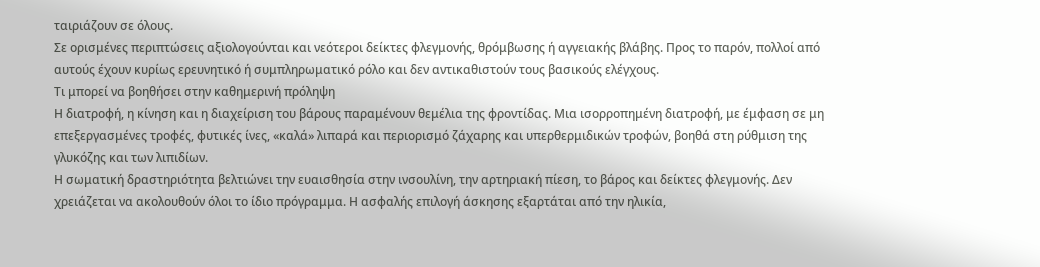ταιριάζουν σε όλους.
Σε ορισμένες περιπτώσεις αξιολογούνται και νεότεροι δείκτες φλεγμονής, θρόμβωσης ή αγγειακής βλάβης. Προς το παρόν, πολλοί από αυτούς έχουν κυρίως ερευνητικό ή συμπληρωματικό ρόλο και δεν αντικαθιστούν τους βασικούς ελέγχους.
Τι μπορεί να βοηθήσει στην καθημερινή πρόληψη
Η διατροφή, η κίνηση και η διαχείριση του βάρους παραμένουν θεμέλια της φροντίδας. Μια ισορροπημένη διατροφή, με έμφαση σε μη επεξεργασμένες τροφές, φυτικές ίνες, «καλά» λιπαρά και περιορισμό ζάχαρης και υπερθερμιδικών τροφών, βοηθά στη ρύθμιση της γλυκόζης και των λιπιδίων.
Η σωματική δραστηριότητα βελτιώνει την ευαισθησία στην ινσουλίνη, την αρτηριακή πίεση, το βάρος και δείκτες φλεγμονής. Δεν χρειάζεται να ακολουθούν όλοι το ίδιο πρόγραμμα. Η ασφαλής επιλογή άσκησης εξαρτάται από την ηλικία,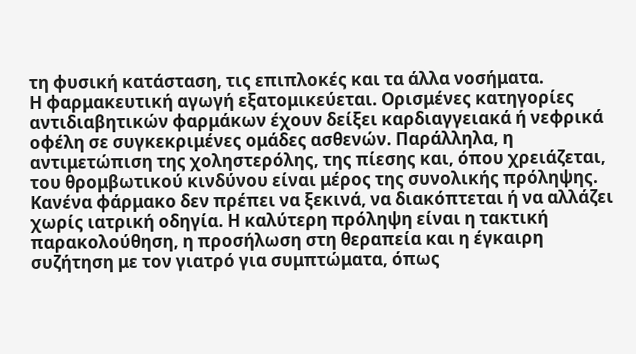τη φυσική κατάσταση, τις επιπλοκές και τα άλλα νοσήματα.
Η φαρμακευτική αγωγή εξατομικεύεται. Ορισμένες κατηγορίες αντιδιαβητικών φαρμάκων έχουν δείξει καρδιαγγειακά ή νεφρικά οφέλη σε συγκεκριμένες ομάδες ασθενών. Παράλληλα, η αντιμετώπιση της χοληστερόλης, της πίεσης και, όπου χρειάζεται, του θρομβωτικού κινδύνου είναι μέρος της συνολικής πρόληψης.
Κανένα φάρμακο δεν πρέπει να ξεκινά, να διακόπτεται ή να αλλάζει χωρίς ιατρική οδηγία. Η καλύτερη πρόληψη είναι η τακτική παρακολούθηση, η προσήλωση στη θεραπεία και η έγκαιρη συζήτηση με τον γιατρό για συμπτώματα, όπως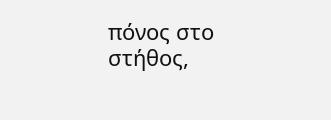πόνος στο στήθος,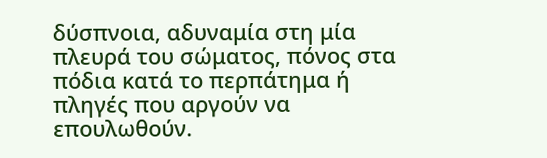δύσπνοια, αδυναμία στη μία πλευρά του σώματος, πόνος στα πόδια κατά το περπάτημα ή πληγές που αργούν να επουλωθούν.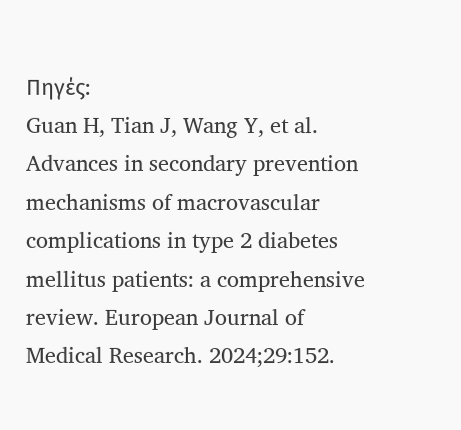Πηγές:
Guan H, Tian J, Wang Y, et al. Advances in secondary prevention mechanisms of macrovascular complications in type 2 diabetes mellitus patients: a comprehensive review. European Journal of Medical Research. 2024;29:152.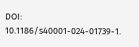DOI: 10.1186/s40001-024-01739-1.